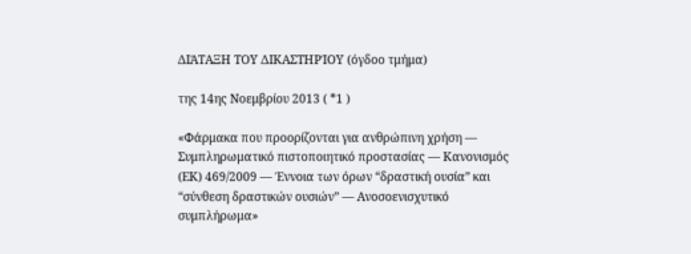ΔΙΆΤΑΞΗ ΤΟΥ ΔΙΚΑΣΤΗΡΊΟΥ (όγδοο τμήμα)

της 14ης Νοεμβρίου 2013 ( *1 )

«Φάρμακα που προορίζονται για ανθρώπινη χρήση — Συμπληρωματικό πιστοποιητικό προστασίας — Κανονισμός (ΕΚ) 469/2009 — Έννοια των όρων “δραστική ουσία” και “σύνθεση δραστικών ουσιών” — Ανοσοενισχυτικό συμπλήρωμα»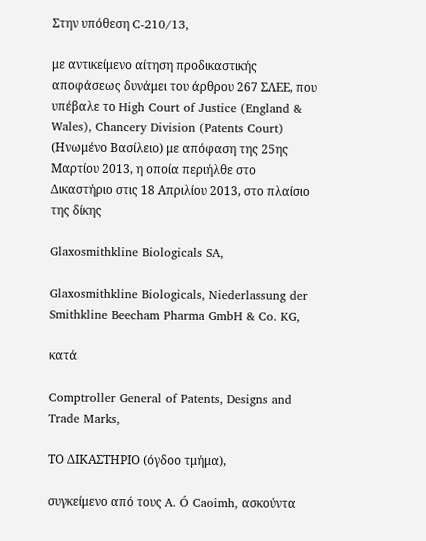Στην υπόθεση C‑210/13,

με αντικείμενο αίτηση προδικαστικής αποφάσεως δυνάμει του άρθρου 267 ΣΛΕΕ, που υπέβαλε το High Court of Justice (England & Wales), Chancery Division (Patents Court) (Ηνωμένο Βασίλειο) με απόφαση της 25ης Μαρτίου 2013, η οποία περιήλθε στο Δικαστήριο στις 18 Απριλίου 2013, στο πλαίσιο της δίκης

Glaxosmithkline Biologicals SA,

Glaxosmithkline Biologicals, Niederlassung der Smithkline Beecham Pharma GmbH & Co. KG,

κατά

Comptroller General of Patents, Designs and Trade Marks,

ΤΟ ΔΙΚΑΣΤΗΡΙΟ (όγδοο τμήμα),

συγκείμενο από τους A. Ó Caoimh, ασκούντα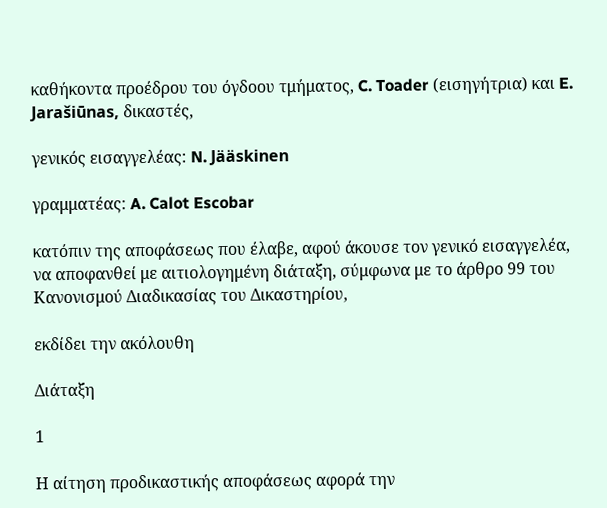καθήκοντα προέδρου του όγδοου τμήματος, C. Toader (εισηγήτρια) και E. Jarašiūnas, δικαστές,

γενικός εισαγγελέας: N. Jääskinen

γραμματέας: A. Calot Escobar

κατόπιν της αποφάσεως που έλαβε, αφού άκουσε τον γενικό εισαγγελέα, να αποφανθεί με αιτιολογημένη διάταξη, σύμφωνα με το άρθρο 99 του Κανονισμού Διαδικασίας του Δικαστηρίου,

εκδίδει την ακόλουθη

Διάταξη

1

Η αίτηση προδικαστικής αποφάσεως αφορά την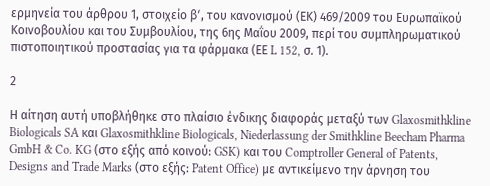ερμηνεία του άρθρου 1, στοιχείο βʹ, του κανονισμού (ΕΚ) 469/2009 του Ευρωπαϊκού Κοινοβουλίου και του Συμβουλίου, της 6ης Μαΐου 2009, περί του συμπληρωματικού πιστοποιητικού προστασίας για τα φάρμακα (ΕΕ L 152, σ. 1).

2

Η αίτηση αυτή υποβλήθηκε στο πλαίσιο ένδικης διαφοράς μεταξύ των Glaxosmithkline Biologicals SA και Glaxosmithkline Biologicals, Niederlassung der Smithkline Beecham Pharma GmbH & Co. KG (στο εξής από κοινού: GSK) και του Comptroller General of Patents, Designs and Trade Marks (στο εξής: Patent Office) με αντικείμενο την άρνηση του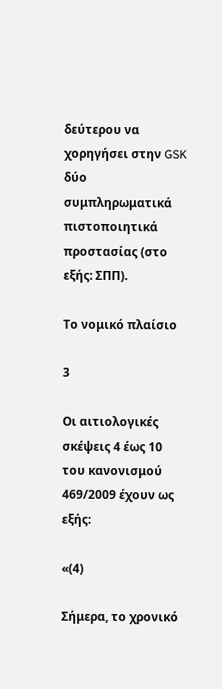δεύτερου να χορηγήσει στην GSK δύο συμπληρωματικά πιστοποιητικά προστασίας (στο εξής: ΣΠΠ).

Το νομικό πλαίσιο

3

Οι αιτιολογικές σκέψεις 4 έως 10 του κανονισμού 469/2009 έχουν ως εξής:

«(4)

Σήμερα, το χρονικό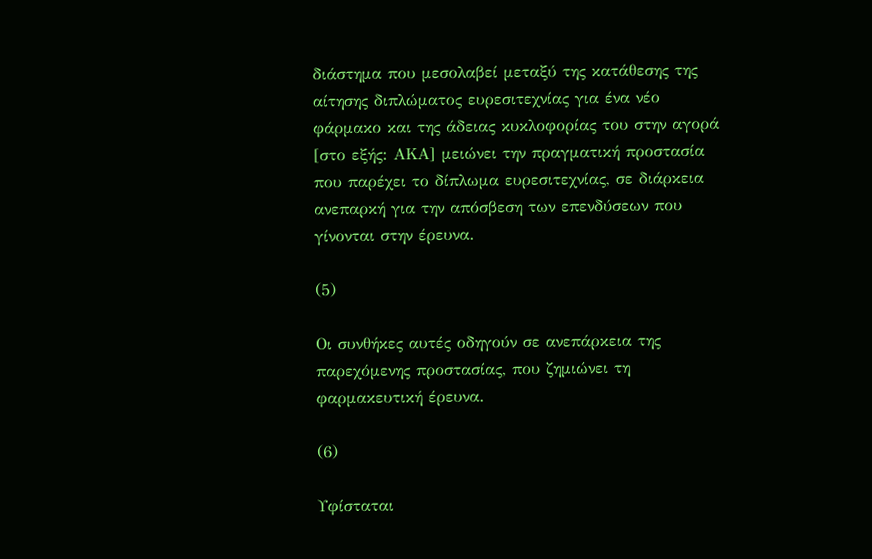διάστημα που μεσολαβεί μεταξύ της κατάθεσης της αίτησης διπλώματος ευρεσιτεχνίας για ένα νέο φάρμακο και της άδειας κυκλοφορίας του στην αγορά [στο εξής: ΑΚΑ] μειώνει την πραγματική προστασία που παρέχει το δίπλωμα ευρεσιτεχνίας, σε διάρκεια ανεπαρκή για την απόσβεση των επενδύσεων που γίνονται στην έρευνα.

(5)

Οι συνθήκες αυτές οδηγούν σε ανεπάρκεια της παρεχόμενης προστασίας, που ζημιώνει τη φαρμακευτική έρευνα.

(6)

Υφίσταται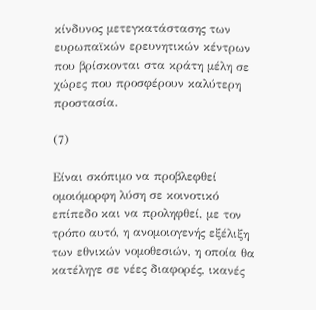κίνδυνος μετεγκατάστασης των ευρωπαϊκών ερευνητικών κέντρων που βρίσκονται στα κράτη μέλη σε χώρες που προσφέρουν καλύτερη προστασία.

(7)

Είναι σκόπιμο να προβλεφθεί ομοιόμορφη λύση σε κοινοτικό επίπεδο και να προληφθεί, με τον τρόπο αυτό, η ανομοιογενής εξέλιξη των εθνικών νομοθεσιών, η οποία θα κατέληγε σε νέες διαφορές, ικανές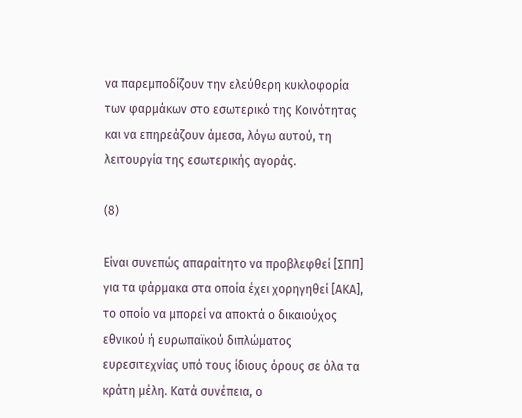να παρεμποδίζουν την ελεύθερη κυκλοφορία των φαρμάκων στο εσωτερικό της Κοινότητας και να επηρεάζουν άμεσα, λόγω αυτού, τη λειτουργία της εσωτερικής αγοράς.

(8)

Είναι συνεπώς απαραίτητο να προβλεφθεί [ΣΠΠ] για τα φάρμακα στα οποία έχει χορηγηθεί [ΑΚΑ], το οποίο να μπορεί να αποκτά ο δικαιούχος εθνικού ή ευρωπαϊκού διπλώματος ευρεσιτεχνίας υπό τους ίδιους όρους σε όλα τα κράτη μέλη. Κατά συνέπεια, ο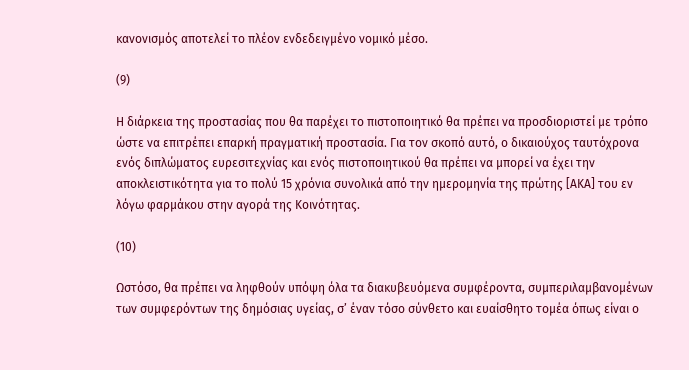κανονισμός αποτελεί το πλέον ενδεδειγμένο νομικό μέσο.

(9)

Η διάρκεια της προστασίας που θα παρέχει το πιστοποιητικό θα πρέπει να προσδιοριστεί με τρόπο ώστε να επιτρέπει επαρκή πραγματική προστασία. Για τον σκοπό αυτό, ο δικαιούχος ταυτόχρονα ενός διπλώματος ευρεσιτεχνίας και ενός πιστοποιητικού θα πρέπει να μπορεί να έχει την αποκλειστικότητα για το πολύ 15 χρόνια συνολικά από την ημερομηνία της πρώτης [ΑΚΑ] του εν λόγω φαρμάκου στην αγορά της Κοινότητας.

(10)

Ωστόσο, θα πρέπει να ληφθούν υπόψη όλα τα διακυβευόμενα συμφέροντα, συμπεριλαμβανομένων των συμφερόντων της δημόσιας υγείας, σ’ έναν τόσο σύνθετο και ευαίσθητο τομέα όπως είναι ο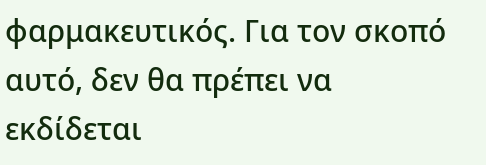φαρμακευτικός. Για τον σκοπό αυτό, δεν θα πρέπει να εκδίδεται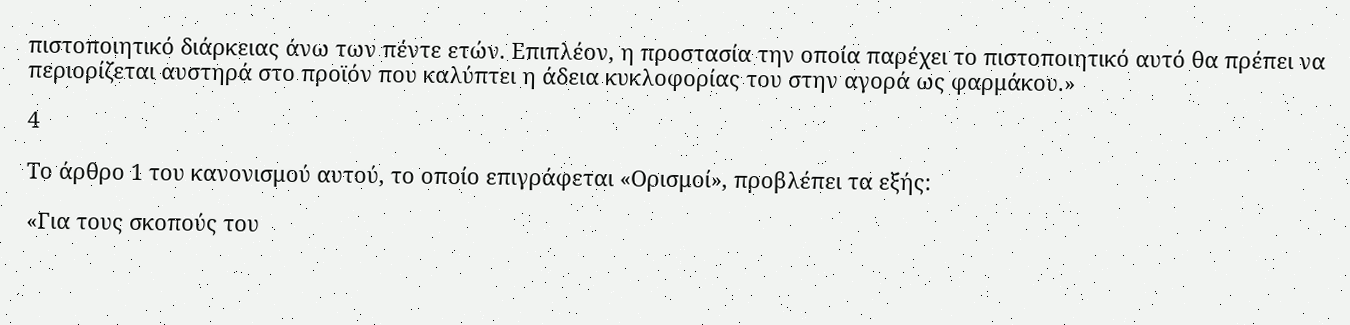πιστοποιητικό διάρκειας άνω των πέντε ετών. Επιπλέον, η προστασία την οποία παρέχει το πιστοποιητικό αυτό θα πρέπει να περιορίζεται αυστηρά στο προϊόν που καλύπτει η άδεια κυκλοφορίας του στην αγορά ως φαρμάκου.»

4

Το άρθρο 1 του κανονισμού αυτού, το οποίο επιγράφεται «Ορισμοί», προβλέπει τα εξής:

«Για τους σκοπούς του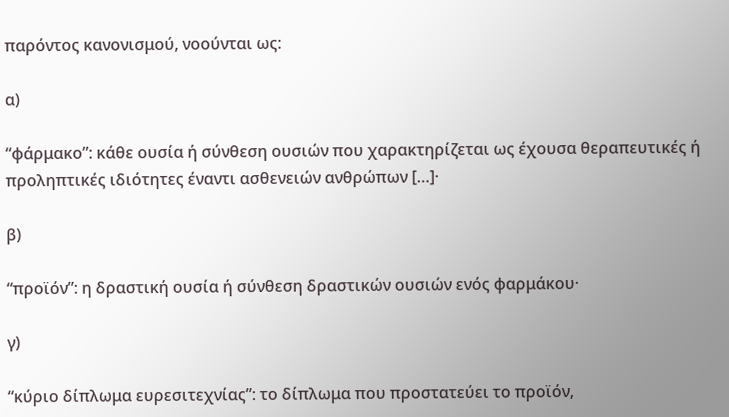παρόντος κανονισμού, νοούνται ως:

α)

“φάρμακο”: κάθε ουσία ή σύνθεση ουσιών που χαρακτηρίζεται ως έχουσα θεραπευτικές ή προληπτικές ιδιότητες έναντι ασθενειών ανθρώπων […]·

β)

“προϊόν”: η δραστική ουσία ή σύνθεση δραστικών ουσιών ενός φαρμάκου·

γ)

“κύριο δίπλωμα ευρεσιτεχνίας”: το δίπλωμα που προστατεύει το προϊόν,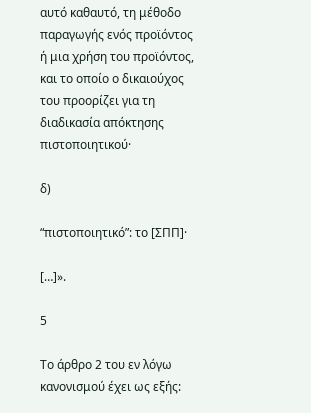αυτό καθαυτό, τη μέθοδο παραγωγής ενός προϊόντος ή μια χρήση του προϊόντος, και το οποίο ο δικαιούχος του προορίζει για τη διαδικασία απόκτησης πιστοποιητικού·

δ)

“πιστοποιητικό”: το [ΣΠΠ]·

[…]».

5

Το άρθρο 2 του εν λόγω κανονισμού έχει ως εξής: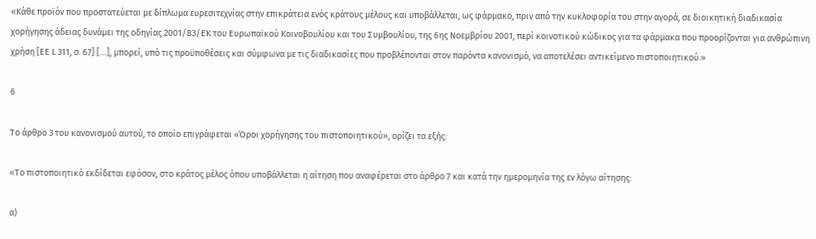«Κάθε προϊόν που προστατεύεται με δίπλωμα ευρεσιτεχνίας στην επικράτεια ενός κράτους μέλους και υποβάλλεται, ως φάρμακο, πριν από την κυκλοφορία του στην αγορά, σε διοικητική διαδικασία χορήγησης άδειας δυνάμει της οδηγίας 2001/83/ΕΚ του Ευρωπαϊκού Κοινοβουλίου και του Συμβουλίου, της 6ης Νοεμβρίου 2001, περί κοινοτικού κώδικος για τα φάρμακα που προορίζονται για ανθρώπινη χρήση [ΕΕ L 311, σ. 67] […], μπορεί, υπό τις προϋποθέσεις και σύμφωνα με τις διαδικασίες που προβλέπονται στον παρόντα κανονισμό, να αποτελέσει αντικείμενο πιστοποιητικού.»

6

Το άρθρο 3 του κανονισμού αυτού, το οποίο επιγράφεται «Όροι χορήγησης του πιστοποιητικού», ορίζει τα εξής:

«Το πιστοποιητικό εκδίδεται εφόσον, στο κράτος μέλος όπου υποβάλλεται η αίτηση που αναφέρεται στο άρθρο 7 και κατά την ημερομηνία της εν λόγω αίτησης:

α)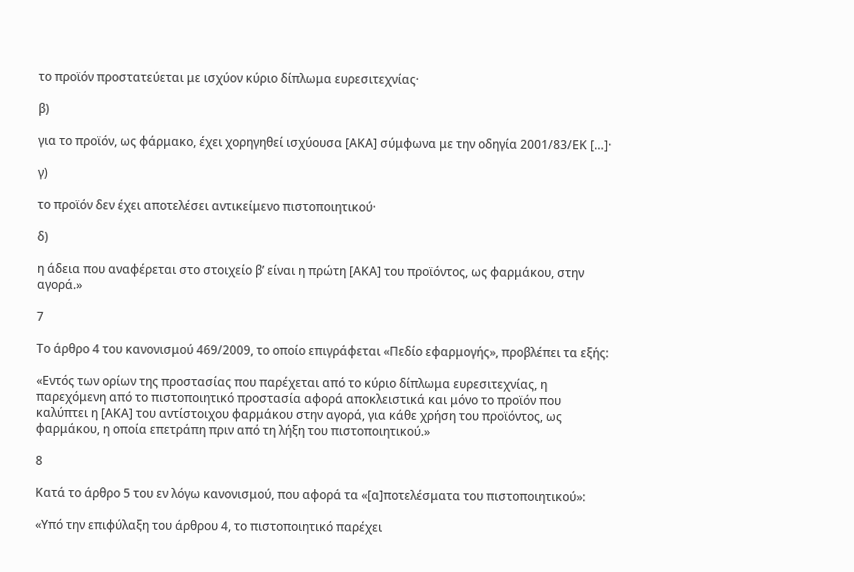το προϊόν προστατεύεται με ισχύον κύριο δίπλωμα ευρεσιτεχνίας·

β)

για το προϊόν, ως φάρμακο, έχει χορηγηθεί ισχύουσα [ΑΚΑ] σύμφωνα με την οδηγία 2001/83/ΕΚ […]·

γ)

το προϊόν δεν έχει αποτελέσει αντικείμενο πιστοποιητικού·

δ)

η άδεια που αναφέρεται στο στοιχείο βʹ είναι η πρώτη [ΑΚΑ] του προϊόντος, ως φαρμάκου, στην αγορά.»

7

Το άρθρο 4 του κανονισμού 469/2009, το οποίο επιγράφεται «Πεδίο εφαρμογής», προβλέπει τα εξής:

«Εντός των ορίων της προστασίας που παρέχεται από το κύριο δίπλωμα ευρεσιτεχνίας, η παρεχόμενη από το πιστοποιητικό προστασία αφορά αποκλειστικά και μόνο το προϊόν που καλύπτει η [ΑΚΑ] του αντίστοιχου φαρμάκου στην αγορά, για κάθε χρήση του προϊόντος, ως φαρμάκου, η οποία επετράπη πριν από τη λήξη του πιστοποιητικού.»

8

Κατά το άρθρο 5 του εν λόγω κανονισμού, που αφορά τα «[α]ποτελέσματα του πιστοποιητικού»:

«Υπό την επιφύλαξη του άρθρου 4, το πιστοποιητικό παρέχει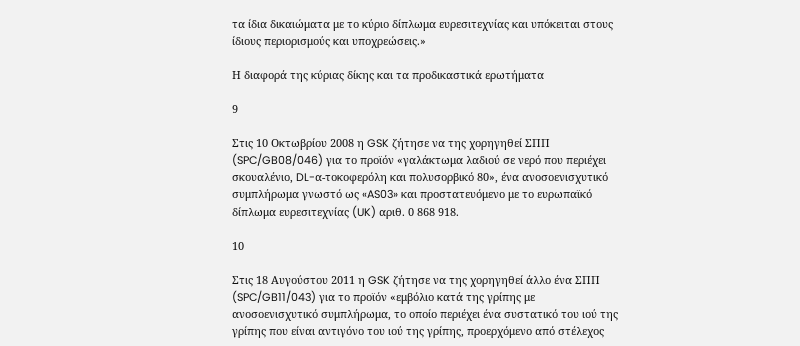τα ίδια δικαιώματα με το κύριο δίπλωμα ευρεσιτεχνίας και υπόκειται στους ίδιους περιορισμούς και υποχρεώσεις.»

Η διαφορά της κύριας δίκης και τα προδικαστικά ερωτήματα

9

Στις 10 Οκτωβρίου 2008 η GSK ζήτησε να της χορηγηθεί ΣΠΠ (SPC/GB08/046) για το προϊόν «γαλάκτωμα λαδιού σε νερό που περιέχει σκουαλένιο, DL-α-τοκοφερόλη και πολυσορβικό 80», ένα ανοσοενισχυτικό συμπλήρωμα γνωστό ως «AS03» και προστατευόμενο με το ευρωπαϊκό δίπλωμα ευρεσιτεχνίας (UK) αριθ. 0 868 918.

10

Στις 18 Αυγούστου 2011 η GSK ζήτησε να της χορηγηθεί άλλο ένα ΣΠΠ (SPC/GB11/043) για το προϊόν «εμβόλιο κατά της γρίπης με ανοσοενισχυτικό συμπλήρωμα, το οποίο περιέχει ένα συστατικό του ιού της γρίπης που είναι αντιγόνο του ιού της γρίπης, προερχόμενο από στέλεχος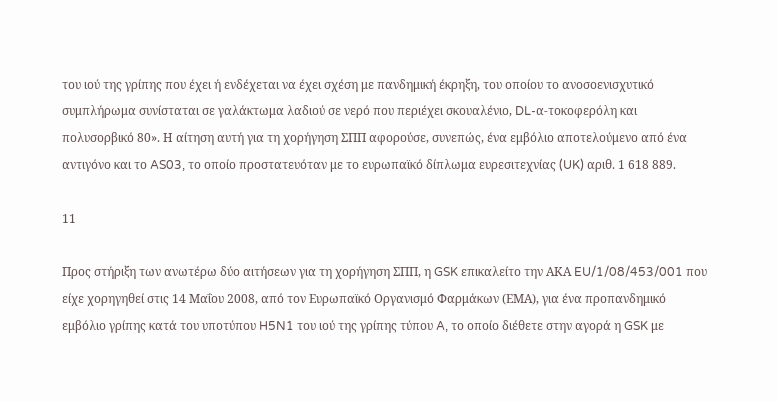του ιού της γρίπης που έχει ή ενδέχεται να έχει σχέση με πανδημική έκρηξη, του οποίου το ανοσοενισχυτικό συμπλήρωμα συνίσταται σε γαλάκτωμα λαδιού σε νερό που περιέχει σκουαλένιο, DL-α-τοκοφερόλη και πολυσορβικό 80». Η αίτηση αυτή για τη χορήγηση ΣΠΠ αφορούσε, συνεπώς, ένα εμβόλιο αποτελούμενο από ένα αντιγόνο και το AS03, το οποίο προστατευόταν με το ευρωπαϊκό δίπλωμα ευρεσιτεχνίας (UK) αριθ. 1 618 889.

11

Προς στήριξη των ανωτέρω δύο αιτήσεων για τη χορήγηση ΣΠΠ, η GSK επικαλείτο την ΑΚΑ EU/1/08/453/001 που είχε χορηγηθεί στις 14 Μαΐου 2008, από τον Ευρωπαϊκό Οργανισμό Φαρμάκων (ΕΜΑ), για ένα προπανδημικό εμβόλιο γρίπης κατά του υποτύπου H5N1 του ιού της γρίπης τύπου A, το οποίο διέθετε στην αγορά η GSK με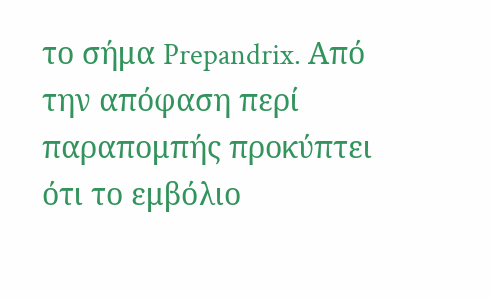το σήμα Prepandrix. Από την απόφαση περί παραπομπής προκύπτει ότι το εμβόλιο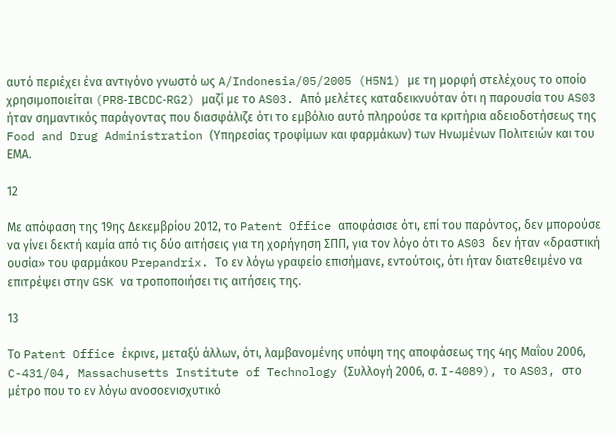αυτό περιέχει ένα αντιγόνο γνωστό ως A/Indonesia/05/2005 (H5N1) με τη μορφή στελέχους το οποίο χρησιμοποιείται (PR8‑IBCDC‑RG2) μαζί με το AS03. Από μελέτες καταδεικνυόταν ότι η παρουσία του AS03 ήταν σημαντικός παράγοντας που διασφάλιζε ότι το εμβόλιο αυτό πληρούσε τα κριτήρια αδειοδοτήσεως της Food and Drug Administration (Υπηρεσίας τροφίμων και φαρμάκων) των Ηνωμένων Πολιτειών και του ΕΜΑ.

12

Με απόφαση της 19ης Δεκεμβρίου 2012, το Patent Office αποφάσισε ότι, επί του παρόντος, δεν μπορούσε να γίνει δεκτή καμία από τις δύο αιτήσεις για τη χορήγηση ΣΠΠ, για τον λόγο ότι το AS03 δεν ήταν «δραστική ουσία» του φαρμάκου Prepandrix. Το εν λόγω γραφείο επισήμανε, εντούτοις, ότι ήταν διατεθειμένο να επιτρέψει στην GSK να τροποποιήσει τις αιτήσεις της.

13

Το Patent Office έκρινε, μεταξύ άλλων, ότι, λαμβανομένης υπόψη της αποφάσεως της 4ης Μαΐου 2006, C-431/04, Massachusetts Institute of Technology (Συλλογή 2006, σ. I-4089), το AS03, στο μέτρο που το εν λόγω ανοσοενισχυτικό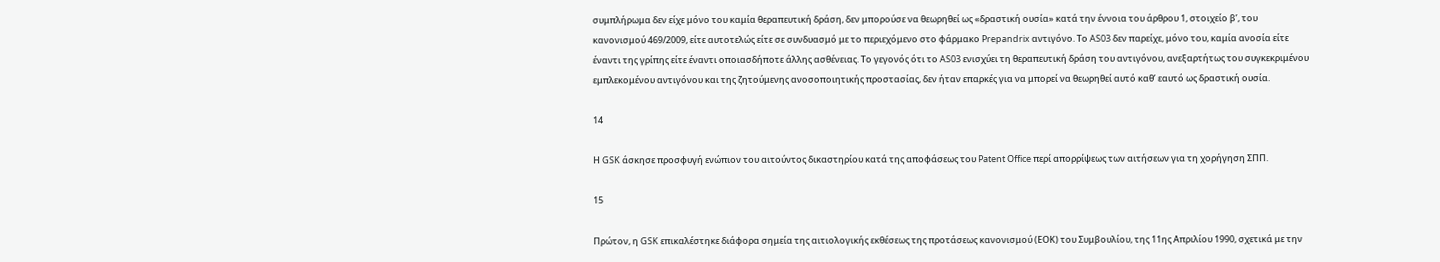συμπλήρωμα δεν είχε μόνο του καμία θεραπευτική δράση, δεν μπορούσε να θεωρηθεί ως «δραστική ουσία» κατά την έννοια του άρθρου 1, στοιχείο βʹ, του κανονισμού 469/2009, είτε αυτοτελώς είτε σε συνδυασμό με το περιεχόμενο στο φάρμακο Prepandrix αντιγόνο. Το AS03 δεν παρείχε, μόνο του, καμία ανοσία είτε έναντι της γρίπης είτε έναντι οποιασδήποτε άλλης ασθένειας. Το γεγονός ότι το AS03 ενισχύει τη θεραπευτική δράση του αντιγόνου, ανεξαρτήτως του συγκεκριμένου εμπλεκομένου αντιγόνου και της ζητούμενης ανοσοποιητικής προστασίας, δεν ήταν επαρκές για να μπορεί να θεωρηθεί αυτό καθ’ εαυτό ως δραστική ουσία.

14

Η GSK άσκησε προσφυγή ενώπιον του αιτούντος δικαστηρίου κατά της αποφάσεως του Patent Office περί απορρίψεως των αιτήσεων για τη χορήγηση ΣΠΠ.

15

Πρώτον, η GSK επικαλέστηκε διάφορα σημεία της αιτιολογικής εκθέσεως της προτάσεως κανονισμού (ΕΟΚ) του Συμβουλίου, της 11ης Απριλίου 1990, σχετικά με την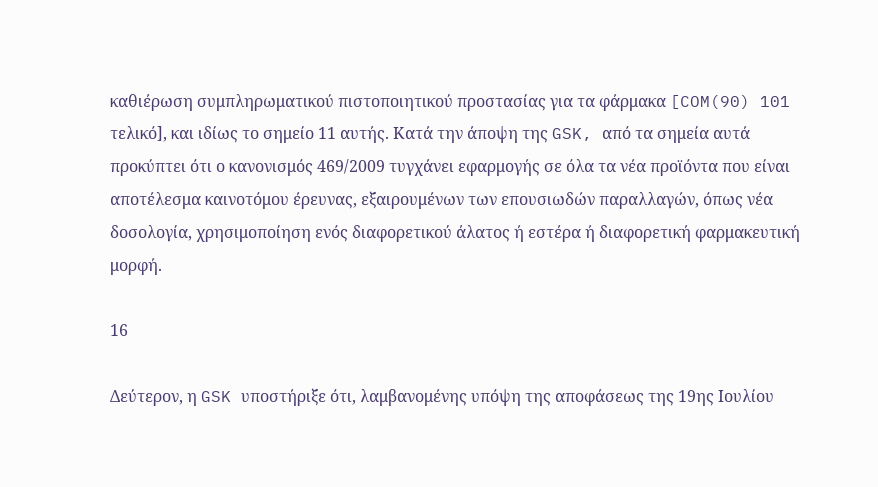καθιέρωση συμπληρωματικού πιστοποιητικού προστασίας για τα φάρμακα [COM(90) 101 τελικό], και ιδίως το σημείο 11 αυτής. Κατά την άποψη της GSK, από τα σημεία αυτά προκύπτει ότι ο κανονισμός 469/2009 τυγχάνει εφαρμογής σε όλα τα νέα προϊόντα που είναι αποτέλεσμα καινοτόμου έρευνας, εξαιρουμένων των επουσιωδών παραλλαγών, όπως νέα δοσολογία, χρησιμοποίηση ενός διαφορετικού άλατος ή εστέρα ή διαφορετική φαρμακευτική μορφή.

16

Δεύτερον, η GSK υποστήριξε ότι, λαμβανομένης υπόψη της αποφάσεως της 19ης Ιουλίου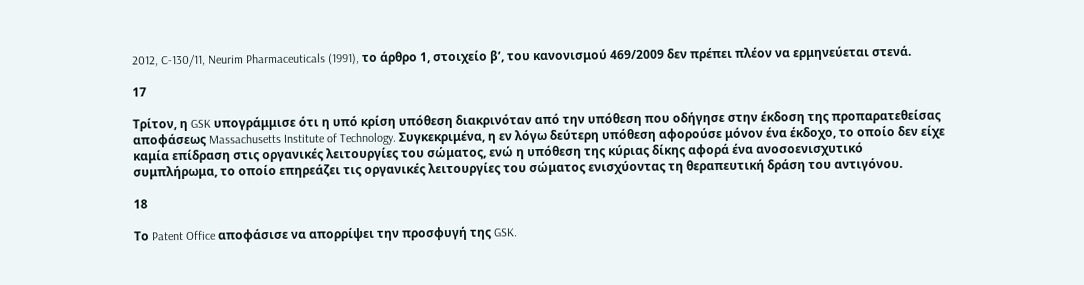2012, C‑130/11, Neurim Pharmaceuticals (1991), το άρθρο 1, στοιχείο βʹ, του κανονισμού 469/2009 δεν πρέπει πλέον να ερμηνεύεται στενά.

17

Τρίτον, η GSK υπογράμμισε ότι η υπό κρίση υπόθεση διακρινόταν από την υπόθεση που οδήγησε στην έκδοση της προπαρατεθείσας αποφάσεως Massachusetts Institute of Technology. Συγκεκριμένα, η εν λόγω δεύτερη υπόθεση αφορούσε μόνον ένα έκδοχο, το οποίο δεν είχε καμία επίδραση στις οργανικές λειτουργίες του σώματος, ενώ η υπόθεση της κύριας δίκης αφορά ένα ανοσοενισχυτικό συμπλήρωμα, το οποίο επηρεάζει τις οργανικές λειτουργίες του σώματος ενισχύοντας τη θεραπευτική δράση του αντιγόνου.

18

Το Patent Office αποφάσισε να απορρίψει την προσφυγή της GSK.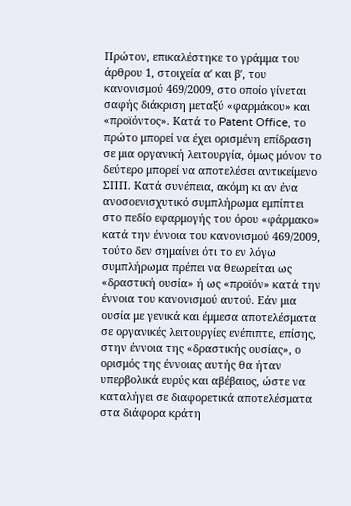Πρώτον, επικαλέστηκε το γράμμα του άρθρου 1, στοιχεία αʹ και βʹ, του κανονισμού 469/2009, στο οποίο γίνεται σαφής διάκριση μεταξύ «φαρμάκου» και «προϊόντος». Κατά το Patent Office, το πρώτο μπορεί να έχει ορισμένη επίδραση σε μια οργανική λειτουργία, όμως μόνον το δεύτερο μπορεί να αποτελέσει αντικείμενο ΣΠΠ. Κατά συνέπεια, ακόμη κι αν ένα ανοσοενισχυτικό συμπλήρωμα εμπίπτει στο πεδίο εφαρμογής του όρου «φάρμακο» κατά την έννοια του κανονισμού 469/2009, τούτο δεν σημαίνει ότι το εν λόγω συμπλήρωμα πρέπει να θεωρείται ως «δραστική ουσία» ή ως «προϊόν» κατά την έννοια του κανονισμού αυτού. Εάν μια ουσία με γενικά και έμμεσα αποτελέσματα σε οργανικές λειτουργίες ενέπιπτε, επίσης, στην έννοια της «δραστικής ουσίας», ο ορισμός της έννοιας αυτής θα ήταν υπερβολικά ευρύς και αβέβαιος, ώστε να καταλήγει σε διαφορετικά αποτελέσματα στα διάφορα κράτη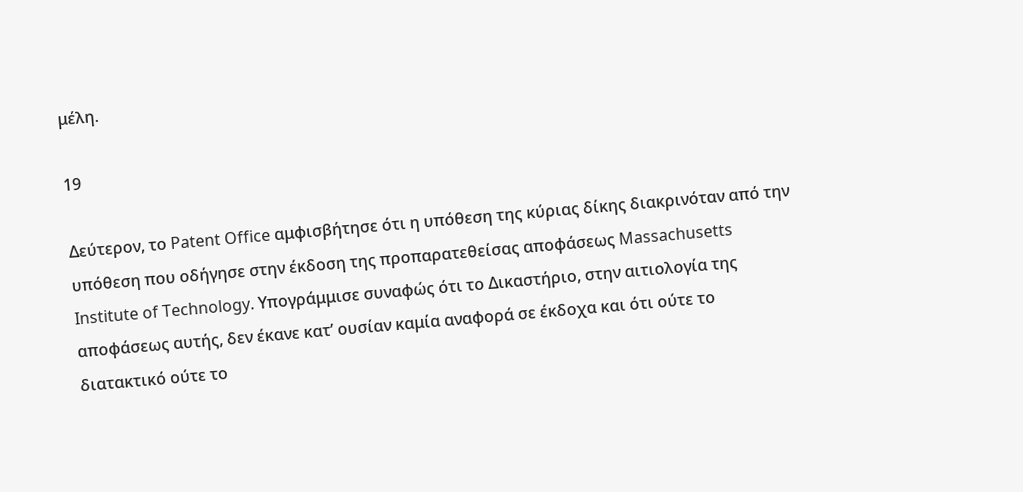μέλη.

19

Δεύτερον, το Patent Office αμφισβήτησε ότι η υπόθεση της κύριας δίκης διακρινόταν από την υπόθεση που οδήγησε στην έκδοση της προπαρατεθείσας αποφάσεως Massachusetts Institute of Technology. Υπογράμμισε συναφώς ότι το Δικαστήριο, στην αιτιολογία της αποφάσεως αυτής, δεν έκανε κατ’ ουσίαν καμία αναφορά σε έκδοχα και ότι ούτε το διατακτικό ούτε το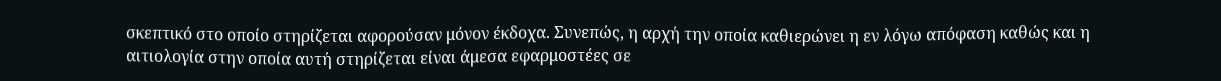σκεπτικό στο οποίο στηρίζεται αφορούσαν μόνον έκδοχα. Συνεπώς, η αρχή την οποία καθιερώνει η εν λόγω απόφαση καθώς και η αιτιολογία στην οποία αυτή στηρίζεται είναι άμεσα εφαρμοστέες σε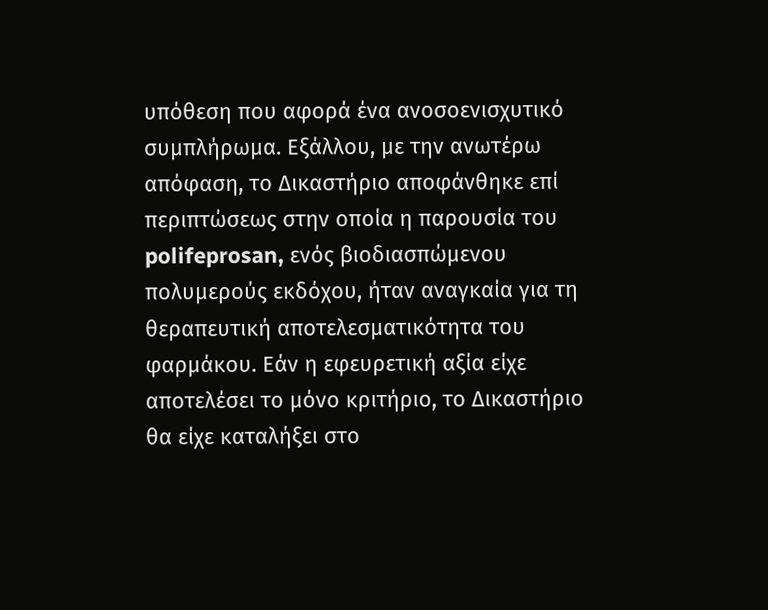υπόθεση που αφορά ένα ανοσοενισχυτικό συμπλήρωμα. Εξάλλου, με την ανωτέρω απόφαση, το Δικαστήριο αποφάνθηκε επί περιπτώσεως στην οποία η παρουσία του polifeprosan, ενός βιοδιασπώμενου πολυμερούς εκδόχου, ήταν αναγκαία για τη θεραπευτική αποτελεσματικότητα του φαρμάκου. Εάν η εφευρετική αξία είχε αποτελέσει το μόνο κριτήριο, το Δικαστήριο θα είχε καταλήξει στο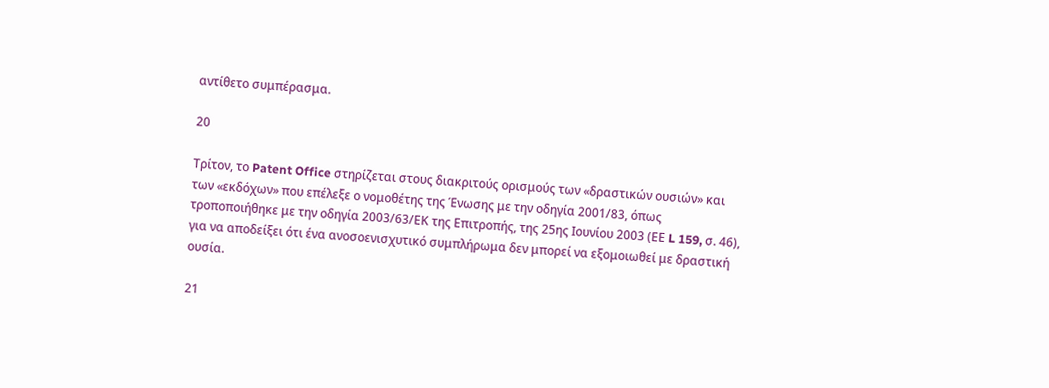αντίθετο συμπέρασμα.

20

Τρίτον, το Patent Office στηρίζεται στους διακριτούς ορισμούς των «δραστικών ουσιών» και των «εκδόχων» που επέλεξε ο νομοθέτης της Ένωσης με την οδηγία 2001/83, όπως τροποποιήθηκε με την οδηγία 2003/63/ΕΚ της Επιτροπής, της 25ης Ιουνίου 2003 (ΕΕ L 159, σ. 46), για να αποδείξει ότι ένα ανοσοενισχυτικό συμπλήρωμα δεν μπορεί να εξομοιωθεί με δραστική ουσία.

21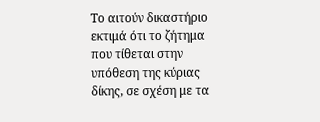Το αιτούν δικαστήριο εκτιμά ότι το ζήτημα που τίθεται στην υπόθεση της κύριας δίκης, σε σχέση με τα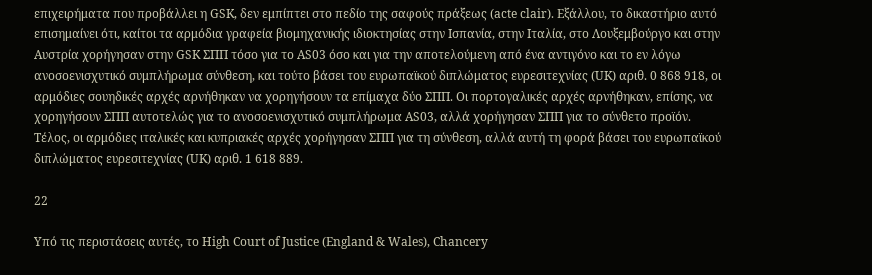επιχειρήματα που προβάλλει η GSK, δεν εμπίπτει στο πεδίο της σαφούς πράξεως (acte clair). Εξάλλου, το δικαστήριο αυτό επισημαίνει ότι, καίτοι τα αρμόδια γραφεία βιομηχανικής ιδιοκτησίας στην Ισπανία, στην Ιταλία, στο Λουξεμβούργο και στην Αυστρία χορήγησαν στην GSK ΣΠΠ τόσο για το AS03 όσο και για την αποτελούμενη από ένα αντιγόνο και το εν λόγω ανοσοενισχυτικό συμπλήρωμα σύνθεση, και τούτο βάσει του ευρωπαϊκού διπλώματος ευρεσιτεχνίας (UK) αριθ. 0 868 918, οι αρμόδιες σουηδικές αρχές αρνήθηκαν να χορηγήσουν τα επίμαχα δύο ΣΠΠ. Οι πορτογαλικές αρχές αρνήθηκαν, επίσης, να χορηγήσουν ΣΠΠ αυτοτελώς για το ανοσοενισχυτικό συμπλήρωμα AS03, αλλά χορήγησαν ΣΠΠ για το σύνθετο προϊόν. Τέλος, οι αρμόδιες ιταλικές και κυπριακές αρχές χορήγησαν ΣΠΠ για τη σύνθεση, αλλά αυτή τη φορά βάσει του ευρωπαϊκού διπλώματος ευρεσιτεχνίας (UK) αριθ. 1 618 889.

22

Υπό τις περιστάσεις αυτές, το High Court of Justice (England & Wales), Chancery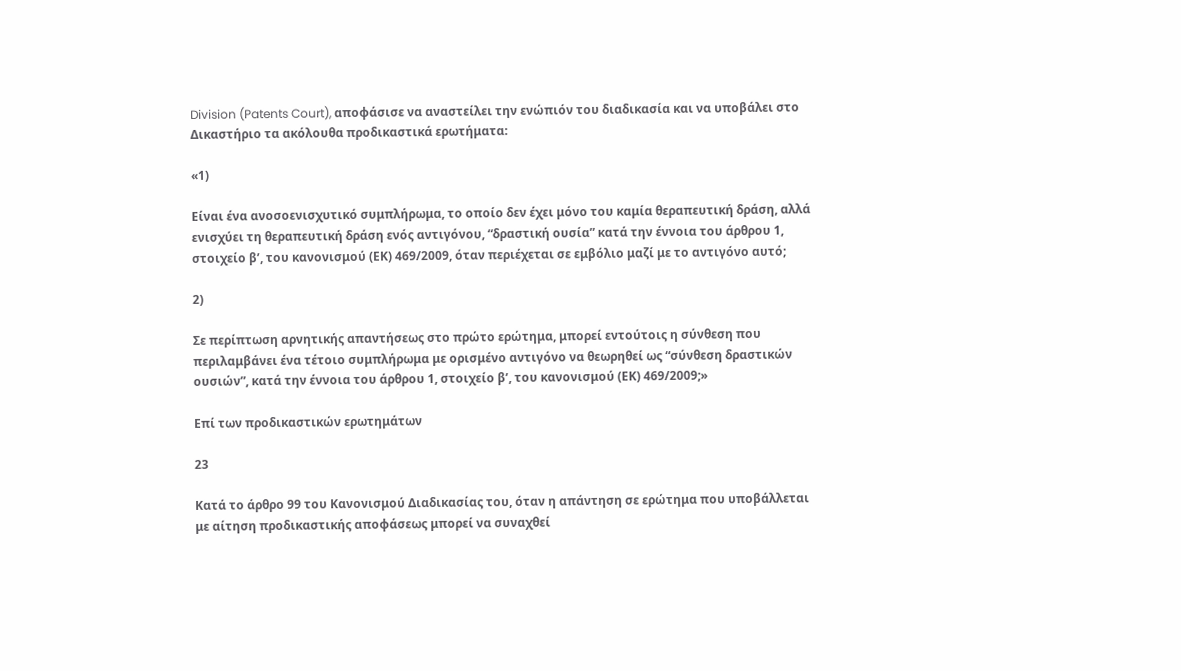Division (Patents Court), αποφάσισε να αναστείλει την ενώπιόν του διαδικασία και να υποβάλει στο Δικαστήριο τα ακόλουθα προδικαστικά ερωτήματα:

«1)

Είναι ένα ανοσοενισχυτικό συμπλήρωμα, το οποίο δεν έχει μόνο του καμία θεραπευτική δράση, αλλά ενισχύει τη θεραπευτική δράση ενός αντιγόνου, “δραστική ουσία” κατά την έννοια του άρθρου 1, στοιχείο βʹ, του κανονισμού (ΕΚ) 469/2009, όταν περιέχεται σε εμβόλιο μαζί με το αντιγόνο αυτό;

2)

Σε περίπτωση αρνητικής απαντήσεως στο πρώτο ερώτημα, μπορεί εντούτοις η σύνθεση που περιλαμβάνει ένα τέτοιο συμπλήρωμα με ορισμένο αντιγόνο να θεωρηθεί ως “σύνθεση δραστικών ουσιών”, κατά την έννοια του άρθρου 1, στοιχείο βʹ, του κανονισμού (ΕΚ) 469/2009;»

Επί των προδικαστικών ερωτημάτων

23

Κατά το άρθρο 99 του Κανονισμού Διαδικασίας του, όταν η απάντηση σε ερώτημα που υποβάλλεται με αίτηση προδικαστικής αποφάσεως μπορεί να συναχθεί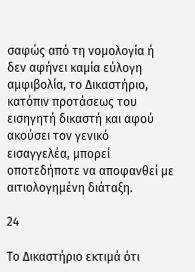σαφώς από τη νομολογία ή δεν αφήνει καμία εύλογη αμφιβολία, το Δικαστήριο, κατόπιν προτάσεως του εισηγητή δικαστή και αφού ακούσει τον γενικό εισαγγελέα, μπορεί οποτεδήποτε να αποφανθεί με αιτιολογημένη διάταξη.

24

Το Δικαστήριο εκτιμά ότι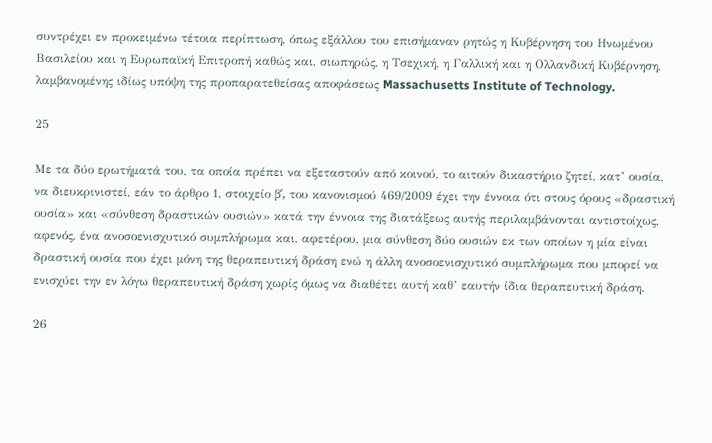συντρέχει εν προκειμένω τέτοια περίπτωση, όπως εξάλλου του επισήμαναν ρητώς η Κυβέρνηση του Ηνωμένου Βασιλείου και η Ευρωπαϊκή Επιτροπή καθώς και, σιωπηρώς, η Τσεχική, η Γαλλική και η Ολλανδική Κυβέρνηση, λαμβανομένης ιδίως υπόψη της προπαρατεθείσας αποφάσεως Massachusetts Institute of Technology.

25

Με τα δύο ερωτήματά του, τα οποία πρέπει να εξεταστούν από κοινού, το αιτούν δικαστήριο ζητεί, κατ’ ουσία, να διευκρινιστεί, εάν το άρθρο 1, στοιχείο βʹ, του κανονισμού 469/2009 έχει την έννοια ότι στους όρους «δραστική ουσία» και «σύνθεση δραστικών ουσιών» κατά την έννοια της διατάξεως αυτής περιλαμβάνονται αντιστοίχως, αφενός, ένα ανοσοενισχυτικό συμπλήρωμα και, αφετέρου, μια σύνθεση δύο ουσιών εκ των οποίων η μία είναι δραστική ουσία που έχει μόνη της θεραπευτική δράση ενώ η άλλη ανοσοενισχυτικό συμπλήρωμα που μπορεί να ενισχύει την εν λόγω θεραπευτική δράση χωρίς όμως να διαθέτει αυτή καθ’ εαυτήν ίδια θεραπευτική δράση.

26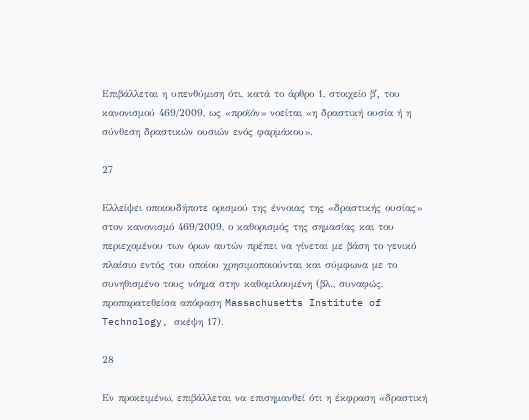Επιβάλλεται η υπενθύμιση ότι, κατά το άρθρο 1, στοιχείο βʹ, του κανονισμού 469/2009, ως «προϊόν» νοείται «η δραστική ουσία ή η σύνθεση δραστικών ουσιών ενός φαρμάκου».

27

Ελλείψει οποιουδήποτε ορισμού της έννοιας της «δραστικής ουσίας» στον κανονισμό 469/2009, ο καθορισμός της σημασίας και του περιεχομένου των όρων αυτών πρέπει να γίνεται με βάση το γενικό πλαίσιο εντός του οποίου χρησιμοποιούνται και σύμφωνα με το συνηθισμένο τους νόημα στην καθομιλουμένη (βλ., συναφώς, προπαρατεθείσα απόφαση Massachusetts Institute of Technology, σκέψη 17).

28

Εν προκειμένω, επιβάλλεται να επισημανθεί ότι η έκφραση «δραστική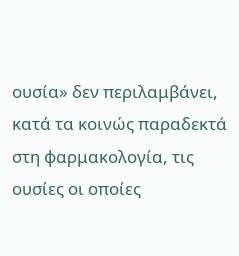ουσία» δεν περιλαμβάνει, κατά τα κοινώς παραδεκτά στη φαρμακολογία, τις ουσίες οι οποίες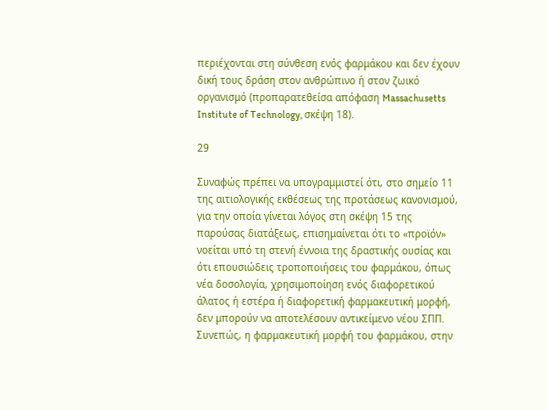περιέχονται στη σύνθεση ενός φαρμάκου και δεν έχουν δική τους δράση στον ανθρώπινο ή στον ζωικό οργανισμό (προπαρατεθείσα απόφαση Massachusetts Institute of Technology, σκέψη 18).

29

Συναφώς πρέπει να υπογραμμιστεί ότι, στο σημείο 11 της αιτιολογικής εκθέσεως της προτάσεως κανονισμού, για την οποία γίνεται λόγος στη σκέψη 15 της παρούσας διατάξεως, επισημαίνεται ότι το «προϊόν» νοείται υπό τη στενή έννοια της δραστικής ουσίας και ότι επουσιώδεις τροποποιήσεις του φαρμάκου, όπως νέα δοσολογία, χρησιμοποίηση ενός διαφορετικού άλατος ή εστέρα ή διαφορετική φαρμακευτική μορφή, δεν μπορούν να αποτελέσουν αντικείμενο νέου ΣΠΠ. Συνεπώς, η φαρμακευτική μορφή του φαρμάκου, στην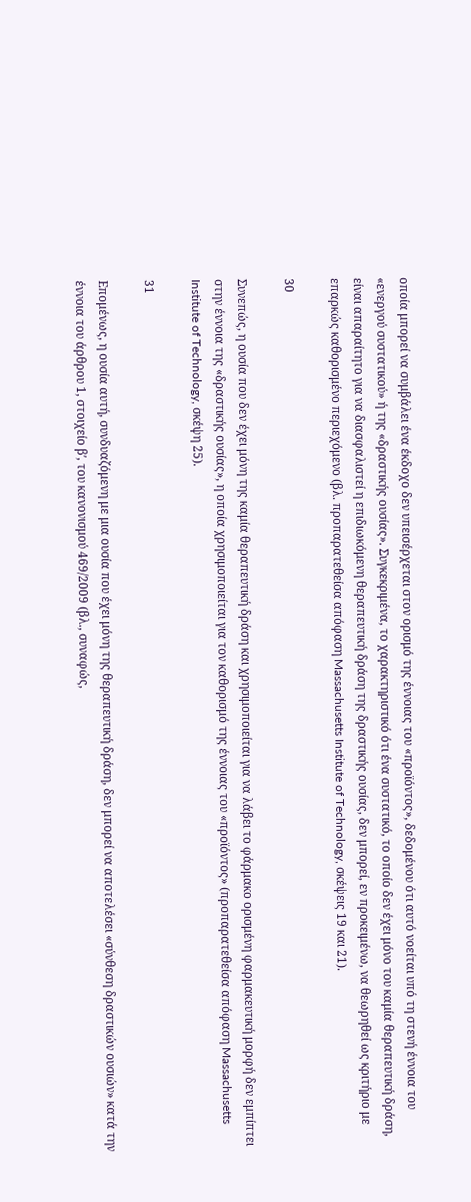οποία μπορεί να συμβάλει ένα έκδοχο δεν υπεισέρχεται στον ορισμό της έννοιας του «προϊόντος», δεδομένου ότι αυτό νοείται υπό τη στενή έννοια του «ενεργού συστατικού» ή της «δραστικής ουσίας». Συγκεκριμένα, το χαρακτηριστικό ότι ένα συστατικό, το οποίο δεν έχει μόνο του καμία θεραπευτική δράση, είναι απαραίτητο για να διασφαλιστεί η επιδιωκόμενη θεραπευτική δράση της δραστικής ουσίας, δεν μπορεί, εν προκειμένω, να θεωρηθεί ως κριτήριο με επαρκώς καθορισμένο περιεχόμενο (βλ. προπαρατεθείσα απόφαση Massachusetts Institute of Technology, σκέψεις 19 και 21).

30

Συνεπώς, η ουσία που δεν έχει μόνη της καμία θεραπευτική δράση και χρησιμοποιείται για να λάβει το φάρμακο ορισμένη φαρμακευτική μορφή δεν εμπίπτει στην έννοια της «δραστικής ουσίας», η οποία χρησιμοποιείται για τον καθορισμό της έννοιας του «προϊόντος» (προπαρατεθείσα απόφαση Massachusetts Institute of Technology, σκέψη 25).

31

Επομένως, η ουσία αυτή, συνδυαζόμενη με μια ουσία που έχει μόνη της θεραπευτική δράση, δεν μπορεί να αποτελέσει «σύνθεση δραστικών ουσιών» κατά την έννοια του άρθρου 1, στοιχείο βʹ, του κανονισμού 469/2009 (βλ., συναφώς,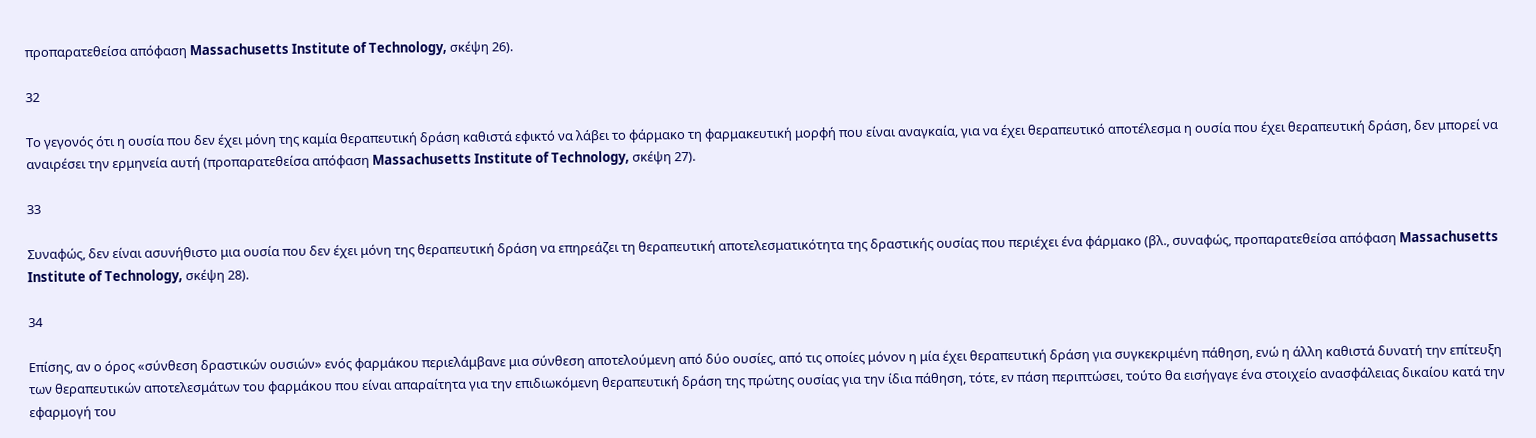προπαρατεθείσα απόφαση Massachusetts Institute of Technology, σκέψη 26).

32

Το γεγονός ότι η ουσία που δεν έχει μόνη της καμία θεραπευτική δράση καθιστά εφικτό να λάβει το φάρμακο τη φαρμακευτική μορφή που είναι αναγκαία, για να έχει θεραπευτικό αποτέλεσμα η ουσία που έχει θεραπευτική δράση, δεν μπορεί να αναιρέσει την ερμηνεία αυτή (προπαρατεθείσα απόφαση Massachusetts Institute of Technology, σκέψη 27).

33

Συναφώς, δεν είναι ασυνήθιστο μια ουσία που δεν έχει μόνη της θεραπευτική δράση να επηρεάζει τη θεραπευτική αποτελεσματικότητα της δραστικής ουσίας που περιέχει ένα φάρμακο (βλ., συναφώς, προπαρατεθείσα απόφαση Massachusetts Institute of Technology, σκέψη 28).

34

Επίσης, αν ο όρος «σύνθεση δραστικών ουσιών» ενός φαρμάκου περιελάμβανε μια σύνθεση αποτελούμενη από δύο ουσίες, από τις οποίες μόνον η μία έχει θεραπευτική δράση για συγκεκριμένη πάθηση, ενώ η άλλη καθιστά δυνατή την επίτευξη των θεραπευτικών αποτελεσμάτων του φαρμάκου που είναι απαραίτητα για την επιδιωκόμενη θεραπευτική δράση της πρώτης ουσίας για την ίδια πάθηση, τότε, εν πάση περιπτώσει, τούτο θα εισήγαγε ένα στοιχείο ανασφάλειας δικαίου κατά την εφαρμογή του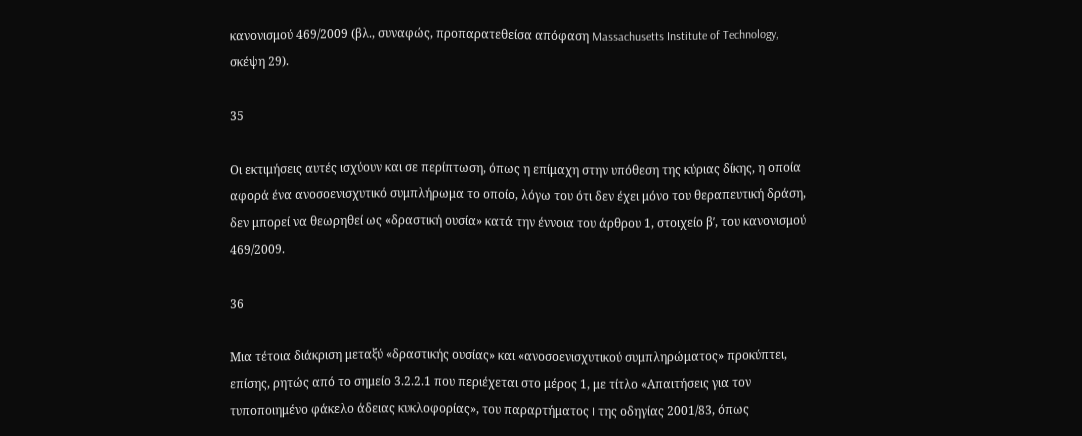κανονισμού 469/2009 (βλ., συναφώς, προπαρατεθείσα απόφαση Massachusetts Institute of Technology, σκέψη 29).

35

Οι εκτιμήσεις αυτές ισχύουν και σε περίπτωση, όπως η επίμαχη στην υπόθεση της κύριας δίκης, η οποία αφορά ένα ανοσοενισχυτικό συμπλήρωμα το οποίο, λόγω του ότι δεν έχει μόνο του θεραπευτική δράση, δεν μπορεί να θεωρηθεί ως «δραστική ουσία» κατά την έννοια του άρθρου 1, στοιχείο βʹ, του κανονισμού 469/2009.

36

Μια τέτοια διάκριση μεταξύ «δραστικής ουσίας» και «ανοσοενισχυτικού συμπληρώματος» προκύπτει, επίσης, ρητώς από το σημείο 3.2.2.1 που περιέχεται στο μέρος 1, με τίτλο «Απαιτήσεις για τον τυποποιημένο φάκελο άδειας κυκλοφορίας», του παραρτήματος I της οδηγίας 2001/83, όπως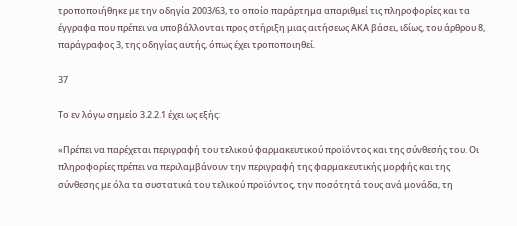τροποποιήθηκε με την οδηγία 2003/63, το οποίο παράρτημα απαριθμεί τις πληροφορίες και τα έγγραφα που πρέπει να υποβάλλονται προς στήριξη μιας αιτήσεως ΑΚΑ βάσει, ιδίως, του άρθρου 8, παράγραφος 3, της οδηγίας αυτής, όπως έχει τροποποιηθεί.

37

Το εν λόγω σημείο 3.2.2.1 έχει ως εξής:

«Πρέπει να παρέχεται περιγραφή του τελικού φαρμακευτικού προϊόντος και της σύνθεσής του. Οι πληροφορίες πρέπει να περιλαμβάνουν την περιγραφή της φαρμακευτικής μορφής και της σύνθεσης με όλα τα συστατικά του τελικού προϊόντος, την ποσότητά τους ανά μονάδα, τη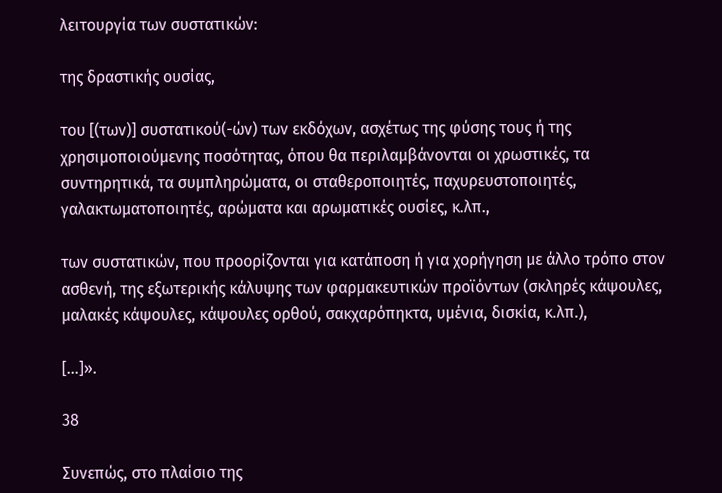λειτουργία των συστατικών:

της δραστικής ουσίας,

του [(των)] συστατικού(-ών) των εκδόχων, ασχέτως της φύσης τους ή της χρησιμοποιούμενης ποσότητας, όπου θα περιλαμβάνονται οι χρωστικές, τα συντηρητικά, τα συμπληρώματα, οι σταθεροποιητές, παχυρευστοποιητές, γαλακτωματοποιητές, αρώματα και αρωματικές ουσίες, κ.λπ.,

των συστατικών, που προορίζονται για κατάποση ή για χορήγηση με άλλο τρόπο στον ασθενή, της εξωτερικής κάλυψης των φαρμακευτικών προϊόντων (σκληρές κάψουλες, μαλακές κάψουλες, κάψουλες ορθού, σακχαρόπηκτα, υμένια, δισκία, κ.λπ.),

[…]».

38

Συνεπώς, στο πλαίσιο της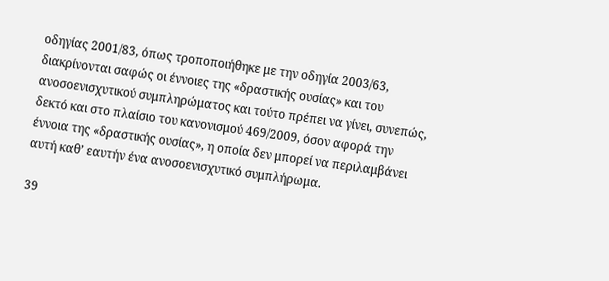οδηγίας 2001/83, όπως τροποποιήθηκε με την οδηγία 2003/63, διακρίνονται σαφώς οι έννοιες της «δραστικής ουσίας» και του ανοσοενισχυτικού συμπληρώματος και τούτο πρέπει να γίνει, συνεπώς, δεκτό και στο πλαίσιο του κανονισμού 469/2009, όσον αφορά την έννοια της «δραστικής ουσίας», η οποία δεν μπορεί να περιλαμβάνει αυτή καθ’ εαυτήν ένα ανοσοενισχυτικό συμπλήρωμα.

39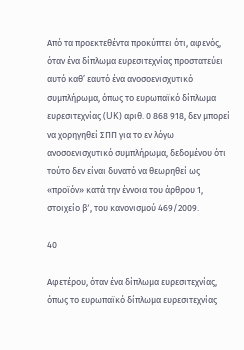Από τα προεκτεθέντα προκύπτει ότι, αφενός, όταν ένα δίπλωμα ευρεσιτεχνίας προστατεύει αυτό καθ’ εαυτό ένα ανοσοενισχυτικό συμπλήρωμα, όπως το ευρωπαϊκό δίπλωμα ευρεσιτεχνίας (UK) αριθ. 0 868 918, δεν μπορεί να χορηγηθεί ΣΠΠ για το εν λόγω ανοσοενισχυτικό συμπλήρωμα, δεδομένου ότι τούτο δεν είναι δυνατό να θεωρηθεί ως «προϊόν» κατά την έννοια του άρθρου 1, στοιχείο βʹ, του κανονισμού 469/2009.

40

Αφετέρου, όταν ένα δίπλωμα ευρεσιτεχνίας, όπως το ευρωπαϊκό δίπλωμα ευρεσιτεχνίας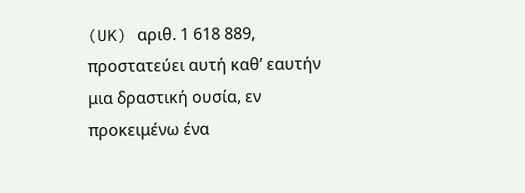(UK) αριθ. 1 618 889, προστατεύει αυτή καθ’ εαυτήν μια δραστική ουσία, εν προκειμένω ένα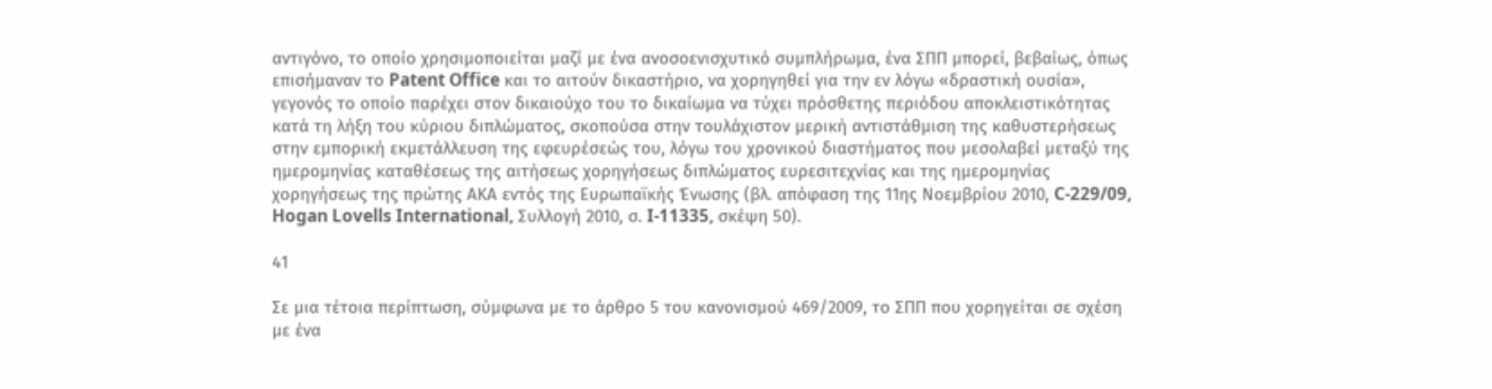αντιγόνο, το οποίο χρησιμοποιείται μαζί με ένα ανοσοενισχυτικό συμπλήρωμα, ένα ΣΠΠ μπορεί, βεβαίως, όπως επισήμαναν το Patent Office και το αιτούν δικαστήριο, να χορηγηθεί για την εν λόγω «δραστική ουσία», γεγονός το οποίο παρέχει στον δικαιούχο του το δικαίωμα να τύχει πρόσθετης περιόδου αποκλειστικότητας κατά τη λήξη του κύριου διπλώματος, σκοπούσα στην τουλάχιστον μερική αντιστάθμιση της καθυστερήσεως στην εμπορική εκμετάλλευση της εφευρέσεώς του, λόγω του χρονικού διαστήματος που μεσολαβεί μεταξύ της ημερομηνίας καταθέσεως της αιτήσεως χορηγήσεως διπλώματος ευρεσιτεχνίας και της ημερομηνίας χορηγήσεως της πρώτης ΑΚΑ εντός της Ευρωπαϊκής Ένωσης (βλ. απόφαση της 11ης Νοεμβρίου 2010, C-229/09, Hogan Lovells International, Συλλογή 2010, σ. I-11335, σκέψη 50).

41

Σε μια τέτοια περίπτωση, σύμφωνα με το άρθρο 5 του κανονισμού 469/2009, το ΣΠΠ που χορηγείται σε σχέση με ένα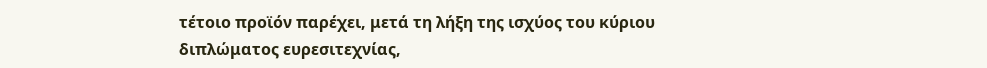τέτοιο προϊόν παρέχει, μετά τη λήξη της ισχύος του κύριου διπλώματος ευρεσιτεχνίας,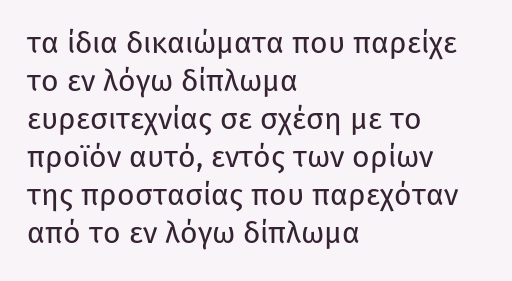τα ίδια δικαιώματα που παρείχε το εν λόγω δίπλωμα ευρεσιτεχνίας σε σχέση με το προϊόν αυτό, εντός των ορίων της προστασίας που παρεχόταν από το εν λόγω δίπλωμα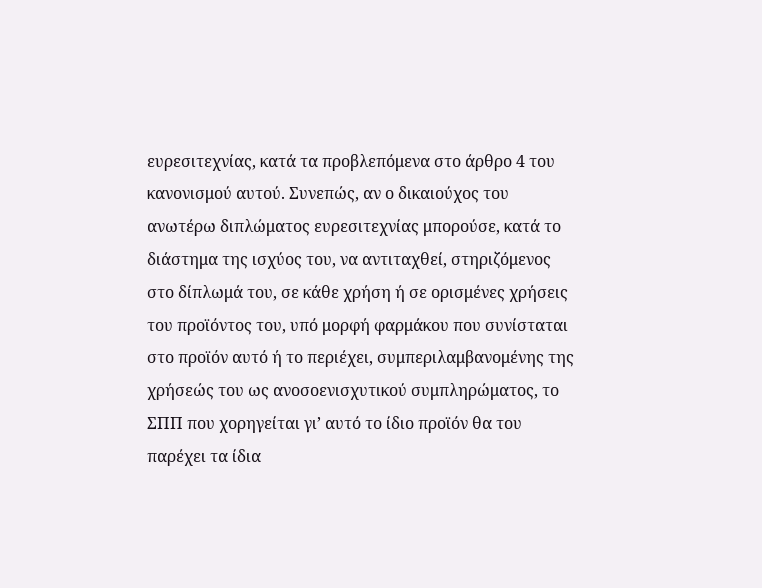ευρεσιτεχνίας, κατά τα προβλεπόμενα στο άρθρο 4 του κανονισμού αυτού. Συνεπώς, αν ο δικαιούχος του ανωτέρω διπλώματος ευρεσιτεχνίας μπορούσε, κατά το διάστημα της ισχύος του, να αντιταχθεί, στηριζόμενος στο δίπλωμά του, σε κάθε χρήση ή σε ορισμένες χρήσεις του προϊόντος του, υπό μορφή φαρμάκου που συνίσταται στο προϊόν αυτό ή το περιέχει, συμπεριλαμβανομένης της χρήσεώς του ως ανοσοενισχυτικού συμπληρώματος, το ΣΠΠ που χορηγείται γι’ αυτό το ίδιο προϊόν θα του παρέχει τα ίδια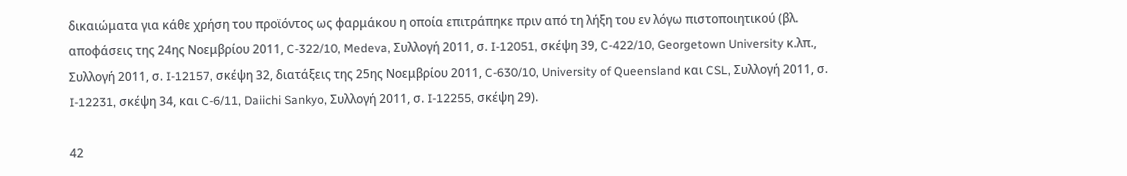δικαιώματα για κάθε χρήση του προϊόντος ως φαρμάκου η οποία επιτράπηκε πριν από τη λήξη του εν λόγω πιστοποιητικού (βλ. αποφάσεις της 24ης Νοεμβρίου 2011, C-322/10, Medeva, Συλλογή 2011, σ. I-12051, σκέψη 39, C-422/10, Georgetown University κ.λπ., Συλλογή 2011, σ. I-12157, σκέψη 32, διατάξεις της 25ης Νοεμβρίου 2011, C-630/10, University of Queensland και CSL, Συλλογή 2011, σ. I-12231, σκέψη 34, και C-6/11, Daiichi Sankyo, Συλλογή 2011, σ. I-12255, σκέψη 29).

42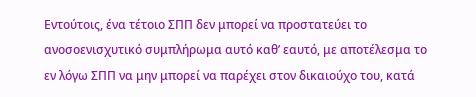Εντούτοις, ένα τέτοιο ΣΠΠ δεν μπορεί να προστατεύει το ανοσοενισχυτικό συμπλήρωμα αυτό καθ’ εαυτό, με αποτέλεσμα το εν λόγω ΣΠΠ να μην μπορεί να παρέχει στον δικαιούχο του, κατά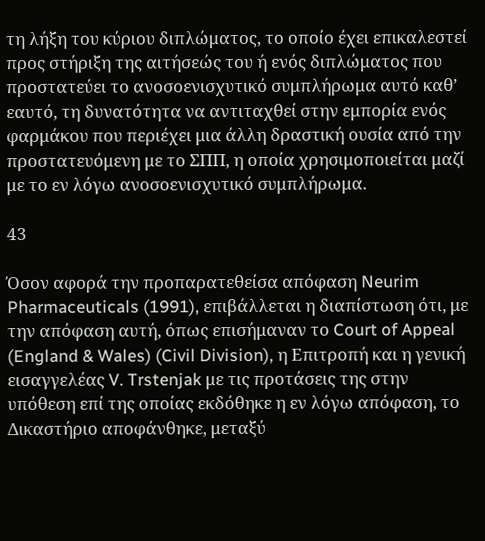τη λήξη του κύριου διπλώματος, το οποίο έχει επικαλεστεί προς στήριξη της αιτήσεώς του ή ενός διπλώματος που προστατεύει το ανοσοενισχυτικό συμπλήρωμα αυτό καθ’ εαυτό, τη δυνατότητα να αντιταχθεί στην εμπορία ενός φαρμάκου που περιέχει μια άλλη δραστική ουσία από την προστατευόμενη με το ΣΠΠ, η οποία χρησιμοποιείται μαζί με το εν λόγω ανοσοενισχυτικό συμπλήρωμα.

43

Όσον αφορά την προπαρατεθείσα απόφαση Neurim Pharmaceuticals (1991), επιβάλλεται η διαπίστωση ότι, με την απόφαση αυτή, όπως επισήμαναν το Court of Appeal (England & Wales) (Civil Division), η Επιτροπή και η γενική εισαγγελέας V. Trstenjak με τις προτάσεις της στην υπόθεση επί της οποίας εκδόθηκε η εν λόγω απόφαση, το Δικαστήριο αποφάνθηκε, μεταξύ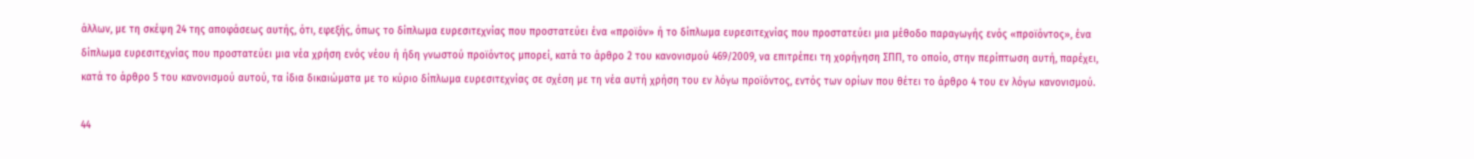άλλων, με τη σκέψη 24 της αποφάσεως αυτής, ότι, εφεξής, όπως το δίπλωμα ευρεσιτεχνίας που προστατεύει ένα «προϊόν» ή το δίπλωμα ευρεσιτεχνίας που προστατεύει μια μέθοδο παραγωγής ενός «προϊόντος», ένα δίπλωμα ευρεσιτεχνίας που προστατεύει μια νέα χρήση ενός νέου ή ήδη γνωστού προϊόντος μπορεί, κατά το άρθρο 2 του κανονισμού 469/2009, να επιτρέπει τη χορήγηση ΣΠΠ, το οποίο, στην περίπτωση αυτή, παρέχει, κατά το άρθρο 5 του κανονισμού αυτού, τα ίδια δικαιώματα με το κύριο δίπλωμα ευρεσιτεχνίας σε σχέση με τη νέα αυτή χρήση του εν λόγω προϊόντος, εντός των ορίων που θέτει το άρθρο 4 του εν λόγω κανονισμού.

44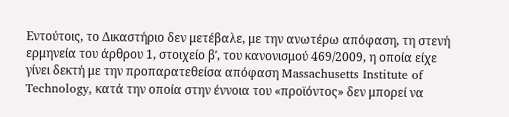Εντούτοις, το Δικαστήριο δεν μετέβαλε, με την ανωτέρω απόφαση, τη στενή ερμηνεία του άρθρου 1, στοιχείο βʹ, του κανονισμού 469/2009, η οποία είχε γίνει δεκτή με την προπαρατεθείσα απόφαση Massachusetts Institute of Technology, κατά την οποία στην έννοια του «προϊόντος» δεν μπορεί να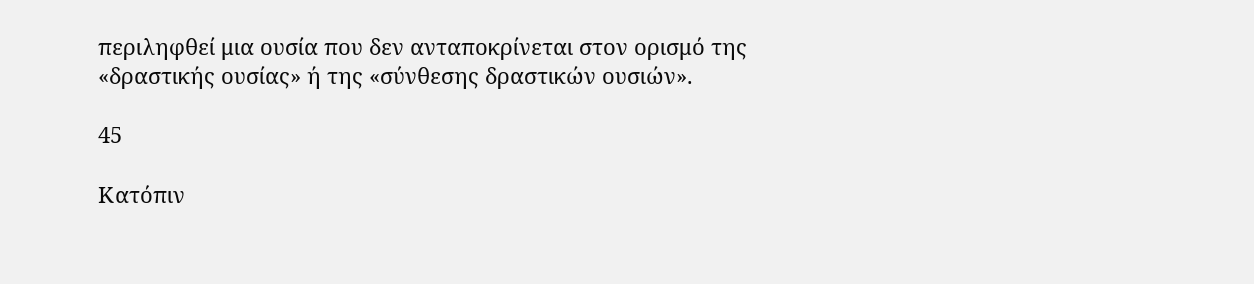περιληφθεί μια ουσία που δεν ανταποκρίνεται στον ορισμό της «δραστικής ουσίας» ή της «σύνθεσης δραστικών ουσιών».

45

Κατόπιν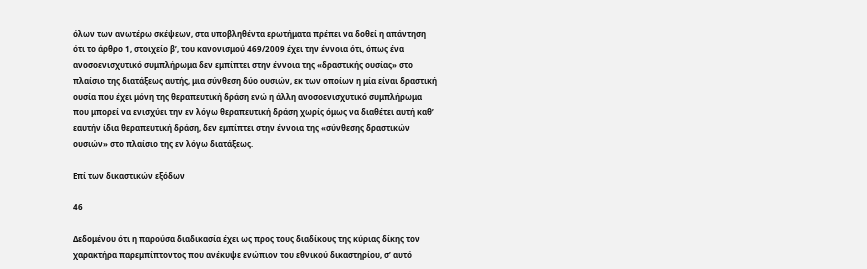όλων των ανωτέρω σκέψεων, στα υποβληθέντα ερωτήματα πρέπει να δοθεί η απάντηση ότι το άρθρο 1, στοιχείο βʹ, του κανονισμού 469/2009 έχει την έννοια ότι, όπως ένα ανοσοενισχυτικό συμπλήρωμα δεν εμπίπτει στην έννοια της «δραστικής ουσίας» στο πλαίσιο της διατάξεως αυτής, μια σύνθεση δύο ουσιών, εκ των οποίων η μία είναι δραστική ουσία που έχει μόνη της θεραπευτική δράση ενώ η άλλη ανοσοενισχυτικό συμπλήρωμα που μπορεί να ενισχύει την εν λόγω θεραπευτική δράση χωρίς όμως να διαθέτει αυτή καθ’ εαυτήν ίδια θεραπευτική δράση, δεν εμπίπτει στην έννοια της «σύνθεσης δραστικών ουσιών» στο πλαίσιο της εν λόγω διατάξεως.

Επί των δικαστικών εξόδων

46

Δεδομένου ότι η παρούσα διαδικασία έχει ως προς τους διαδίκους της κύριας δίκης τον χαρακτήρα παρεμπίπτοντος που ανέκυψε ενώπιον του εθνικού δικαστηρίου, σ’ αυτό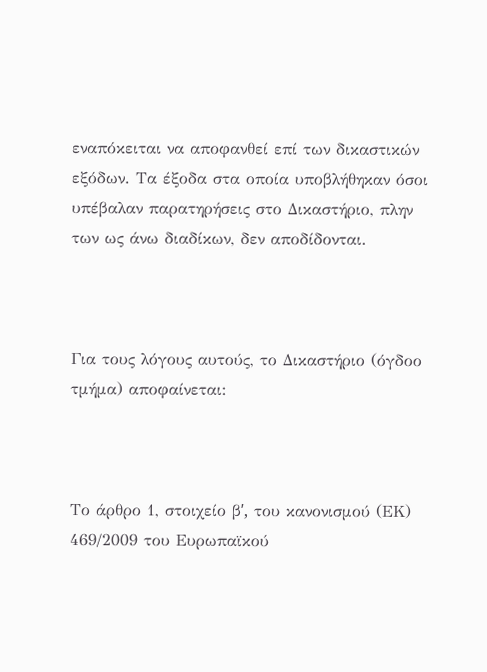εναπόκειται να αποφανθεί επί των δικαστικών εξόδων. Τα έξοδα στα οποία υποβλήθηκαν όσοι υπέβαλαν παρατηρήσεις στο Δικαστήριο, πλην των ως άνω διαδίκων, δεν αποδίδονται.



Για τους λόγους αυτούς, το Δικαστήριο (όγδοο τμήμα) αποφαίνεται:



Το άρθρο 1, στοιχείο βʹ, του κανονισμού (ΕΚ) 469/2009 του Ευρωπαϊκού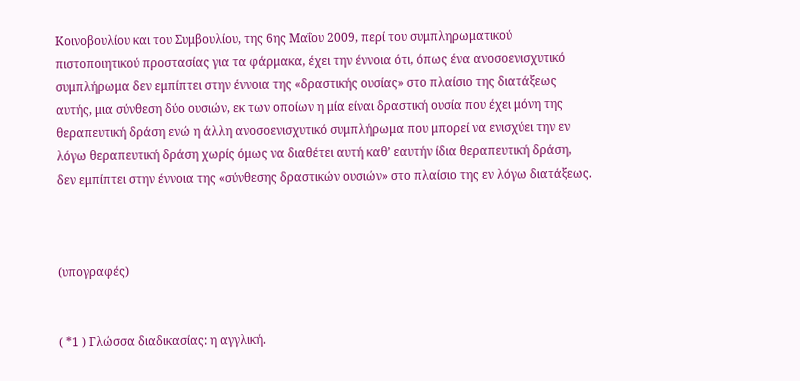Κοινοβουλίου και του Συμβουλίου, της 6ης Μαΐου 2009, περί του συμπληρωματικού πιστοποιητικού προστασίας για τα φάρμακα, έχει την έννοια ότι, όπως ένα ανοσοενισχυτικό συμπλήρωμα δεν εμπίπτει στην έννοια της «δραστικής ουσίας» στο πλαίσιο της διατάξεως αυτής, μια σύνθεση δύο ουσιών, εκ των οποίων η μία είναι δραστική ουσία που έχει μόνη της θεραπευτική δράση ενώ η άλλη ανοσοενισχυτικό συμπλήρωμα που μπορεί να ενισχύει την εν λόγω θεραπευτική δράση χωρίς όμως να διαθέτει αυτή καθ’ εαυτήν ίδια θεραπευτική δράση, δεν εμπίπτει στην έννοια της «σύνθεσης δραστικών ουσιών» στο πλαίσιο της εν λόγω διατάξεως.



(υπογραφές)


( *1 ) Γλώσσα διαδικασίας: η αγγλική.